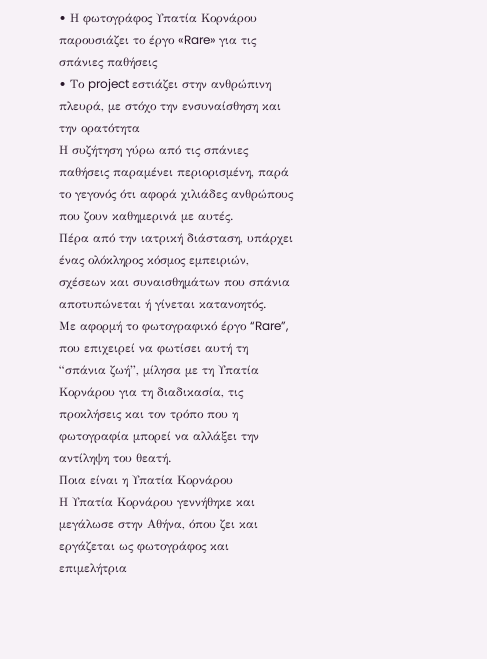• Η φωτογράφος Υπατία Κορνάρου παρουσιάζει το έργο «Rare» για τις σπάνιες παθήσεις
• Το project εστιάζει στην ανθρώπινη πλευρά, με στόχο την ενσυναίσθηση και την ορατότητα
Η συζήτηση γύρω από τις σπάνιες παθήσεις παραμένει περιορισμένη, παρά το γεγονός ότι αφορά χιλιάδες ανθρώπους που ζουν καθημερινά με αυτές.
Πέρα από την ιατρική διάσταση, υπάρχει ένας ολόκληρος κόσμος εμπειριών, σχέσεων και συναισθημάτων που σπάνια αποτυπώνεται ή γίνεται κατανοητός.
Με αφορμή το φωτογραφικό έργο “Rare”, που επιχειρεί να φωτίσει αυτή τη “σπάνια ζωή”, μίλησα με τη Υπατία Κορνάρου για τη διαδικασία, τις προκλήσεις και τον τρόπο που η φωτογραφία μπορεί να αλλάξει την αντίληψη του θεατή.
Ποια είναι η Υπατία Κορνάρου
Η Υπατία Κορνάρου γεννήθηκε και μεγάλωσε στην Αθήνα, όπου ζει και εργάζεται ως φωτογράφος και επιμελήτρια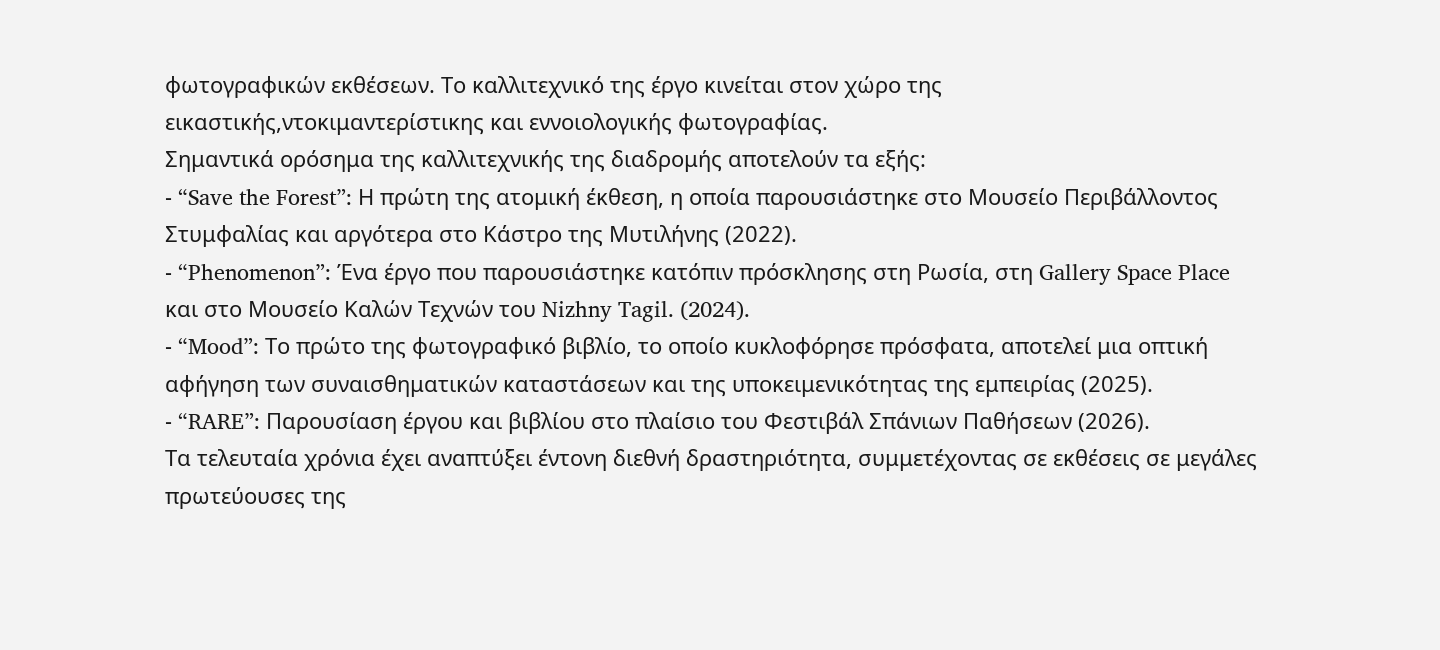φωτογραφικών εκθέσεων. Το καλλιτεχνικό της έργο κινείται στον χώρο της εικαστικής,ντοκιμαντερίστικης και εννοιολογικής φωτογραφίας.
Σημαντικά ορόσημα της καλλιτεχνικής της διαδρομής αποτελούν τα εξής:
- “Save the Forest”: Η πρώτη της ατομική έκθεση, η οποία παρουσιάστηκε στο Μουσείο Περιβάλλοντος Στυμφαλίας και αργότερα στο Κάστρο της Μυτιλήνης (2022).
- “Phenomenon”: Ένα έργο που παρουσιάστηκε κατόπιν πρόσκλησης στη Ρωσία, στη Gallery Space Place και στο Μουσείο Καλών Τεχνών του Nizhny Tagil. (2024).
- “Mood”: Το πρώτο της φωτογραφικό βιβλίο, το οποίο κυκλοφόρησε πρόσφατα, αποτελεί μια οπτική αφήγηση των συναισθηματικών καταστάσεων και της υποκειμενικότητας της εμπειρίας (2025).
- “RARE”: Παρουσίαση έργου και βιβλίου στο πλαίσιο του Φεστιβάλ Σπάνιων Παθήσεων (2026).
Τα τελευταία χρόνια έχει αναπτύξει έντονη διεθνή δραστηριότητα, συμμετέχοντας σε εκθέσεις σε μεγάλες πρωτεύουσες της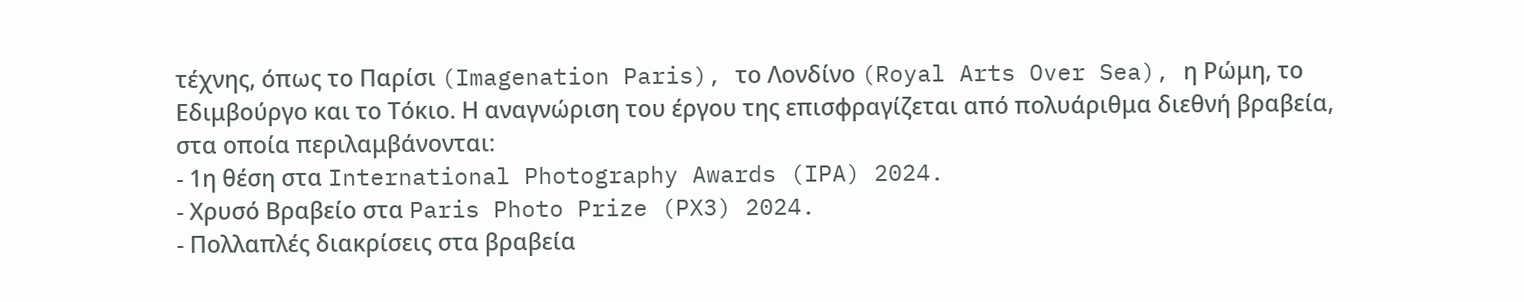τέχνης, όπως το Παρίσι (Imagenation Paris), το Λονδίνο (Royal Arts Over Sea), η Ρώμη, το Εδιμβούργο και το Τόκιο. Η αναγνώριση του έργου της επισφραγίζεται από πολυάριθμα διεθνή βραβεία, στα οποία περιλαμβάνονται:
- 1η θέση στα International Photography Awards (IPA) 2024.
- Χρυσό Βραβείο στα Paris Photo Prize (PX3) 2024.
- Πολλαπλές διακρίσεις στα βραβεία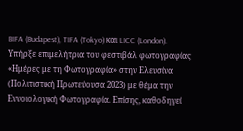BIFA (Budapest), TIFA (Tokyo) και LICC (London).
Υπήρξε επιμελήτρια του φεστιβάλ φωτογραφίας «Ημέρες με τη Φωτογραφία» στην Ελευσίνα (Πολιτιστική Πρωτεύουσα 2023) με θέμα την Εννοιολογική Φωτογραφία. Επίσης, καθοδηγεί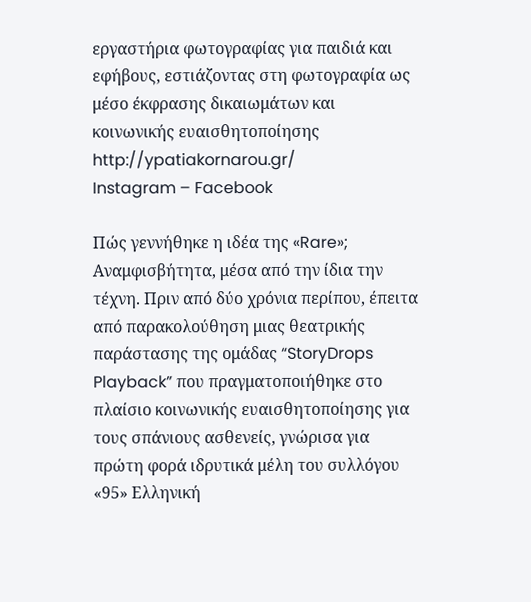εργαστήρια φωτογραφίας για παιδιά και εφήβους, εστιάζοντας στη φωτογραφία ως μέσο έκφρασης δικαιωμάτων και κοινωνικής ευαισθητοποίησης
http://ypatiakornarou.gr/
Instagram – Facebook

Πώς γεννήθηκε η ιδέα της «Rare»;
Αναμφισβήτητα, μέσα από την ίδια την τέχνη. Πριν από δύο χρόνια περίπου, έπειτα από παρακολούθηση μιας θεατρικής παράστασης της ομάδας “StoryDrops Playback” που πραγματοποιήθηκε στο πλαίσιο κοινωνικής ευαισθητοποίησης για τους σπάνιους ασθενείς, γνώρισα για πρώτη φορά ιδρυτικά μέλη του συλλόγου «95» Ελληνική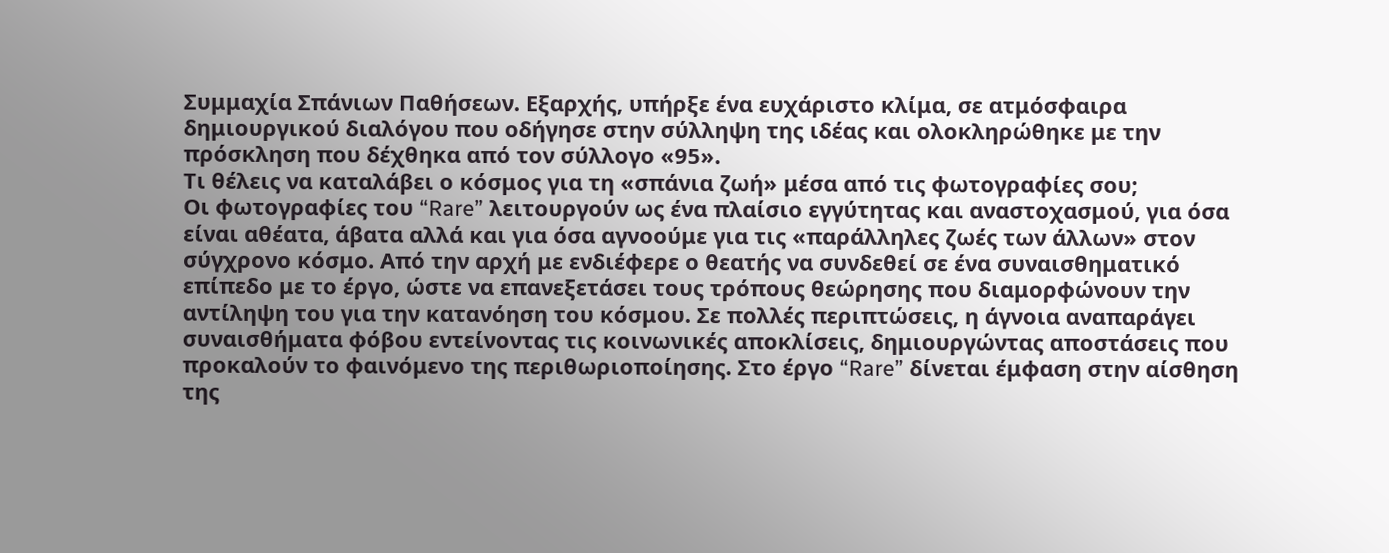Συμμαχία Σπάνιων Παθήσεων. Εξαρχής, υπήρξε ένα ευχάριστο κλίμα, σε ατμόσφαιρα δημιουργικού διαλόγου που οδήγησε στην σύλληψη της ιδέας και ολοκληρώθηκε με την πρόσκληση που δέχθηκα από τον σύλλογο «95».
Τι θέλεις να καταλάβει ο κόσμος για τη «σπάνια ζωή» μέσα από τις φωτογραφίες σου;
Οι φωτογραφίες του “Rare” λειτουργούν ως ένα πλαίσιο εγγύτητας και αναστοχασμού, για όσα είναι αθέατα, άβατα αλλά και για όσα αγνοούμε για τις «παράλληλες ζωές των άλλων» στον σύγχρονο κόσμο. Από την αρχή με ενδιέφερε ο θεατής να συνδεθεί σε ένα συναισθηματικό επίπεδο με το έργο, ώστε να επανεξετάσει τους τρόπους θεώρησης που διαμορφώνουν την αντίληψη του για την κατανόηση του κόσμου. Σε πολλές περιπτώσεις, η άγνοια αναπαράγει συναισθήματα φόβου εντείνοντας τις κοινωνικές αποκλίσεις, δημιουργώντας αποστάσεις που προκαλούν το φαινόμενο της περιθωριοποίησης. Στο έργο “Rare” δίνεται έμφαση στην αίσθηση της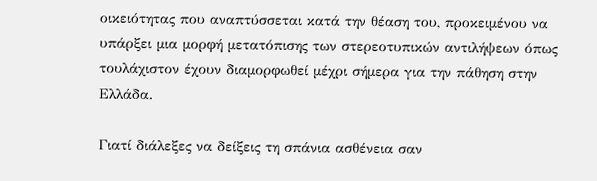οικειότητας που αναπτύσσεται κατά την θέαση του, προκειμένου να υπάρξει μια μορφή μετατόπισης των στερεοτυπικών αντιλήψεων όπως τουλάχιστον έχουν διαμορφωθεί μέχρι σήμερα για την πάθηση στην Ελλάδα.

Γιατί διάλεξες να δείξεις τη σπάνια ασθένεια σαν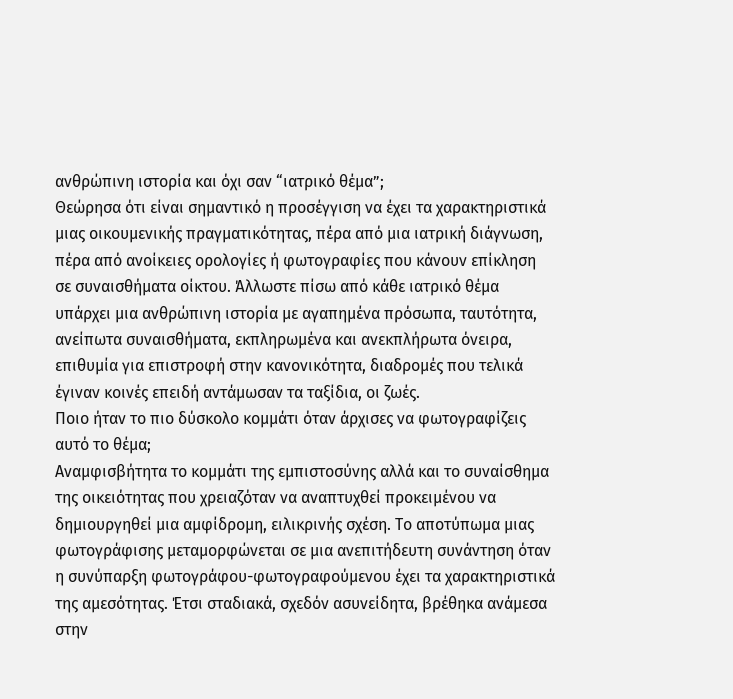ανθρώπινη ιστορία και όχι σαν “ιατρικό θέμα”;
Θεώρησα ότι είναι σημαντικό η προσέγγιση να έχει τα χαρακτηριστικά μιας οικουμενικής πραγματικότητας, πέρα από μια ιατρική διάγνωση, πέρα από ανοίκειες ορολογίες ή φωτογραφίες που κάνουν επίκληση σε συναισθήματα οίκτου. Άλλωστε πίσω από κάθε ιατρικό θέμα υπάρχει μια ανθρώπινη ιστορία με αγαπημένα πρόσωπα, ταυτότητα, ανείπωτα συναισθήματα, εκπληρωμένα και ανεκπλήρωτα όνειρα, επιθυμία για επιστροφή στην κανονικότητα, διαδρομές που τελικά έγιναν κοινές επειδή αντάμωσαν τα ταξίδια, οι ζωές.
Ποιο ήταν το πιο δύσκολο κομμάτι όταν άρχισες να φωτογραφίζεις αυτό το θέμα;
Αναμφισβήτητα το κομμάτι της εμπιστοσύνης αλλά και το συναίσθημα της οικειότητας που χρειαζόταν να αναπτυχθεί προκειμένου να δημιουργηθεί μια αμφίδρομη, ειλικρινής σχέση. Το αποτύπωμα μιας φωτογράφισης μεταμορφώνεται σε μια ανεπιτήδευτη συνάντηση όταν η συνύπαρξη φωτογράφου-φωτογραφούμενου έχει τα χαρακτηριστικά της αμεσότητας. Έτσι σταδιακά, σχεδόν ασυνείδητα, βρέθηκα ανάμεσα στην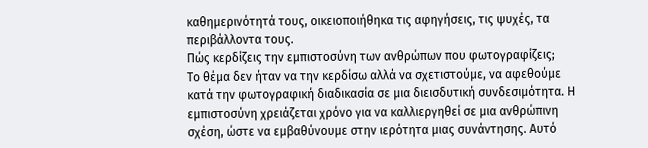καθημερινότητά τους, οικειοποιήθηκα τις αφηγήσεις, τις ψυχές, τα περιβάλλοντα τους.
Πώς κερδίζεις την εμπιστοσύνη των ανθρώπων που φωτογραφίζεις;
Το θέμα δεν ήταν να την κερδίσω αλλά να σχετιστούμε, να αφεθούμε κατά την φωτογραφική διαδικασία σε μια διεισδυτική συνδεσιμότητα. Η εμπιστοσύνη χρειάζεται χρόνο για να καλλιεργηθεί σε μια ανθρώπινη σχέση, ώστε να εμβαθύνουμε στην ιερότητα μιας συνάντησης. Αυτό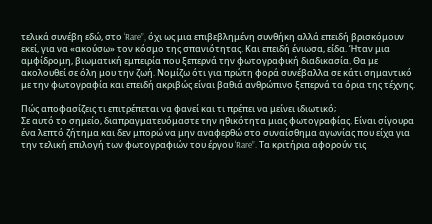τελικά συνέβη εδώ, στο ‘Rare”, όχι ως μια επιβεβλημένη συνθήκη αλλά επειδή βρισκόμουν εκεί, για να «ακούσω» τον κόσμο της σπανιότητας. Και επειδή ένιωσα, είδα. Ήταν μια αμφίδρομη, βιωματική εμπειρία που ξεπερνά την φωτογραφική διαδικασία. Θα με ακολουθεί σε όλη μου την ζωή. Νομίζω ότι για πρώτη φορά συνέβαλλα σε κάτι σημαντικό με την φωτογραφία και επειδή ακριβώς είναι βαθιά ανθρώπινο ξεπερνά τα όρια της τέχνης.

Πώς αποφασίζεις τι επιτρέπεται να φανεί και τι πρέπει να μείνει ιδιωτικό;
Σε αυτό το σημείο, διαπραγματευόμαστε την ηθικότητα μιας φωτογραφίας. Είναι σίγουρα ένα λεπτό ζήτημα και δεν μπορώ να μην αναφερθώ στο συναίσθημα αγωνίας που είχα για την τελική επιλογή των φωτογραφιών του έργου ‘Rare”. Τα κριτήρια αφορούν τις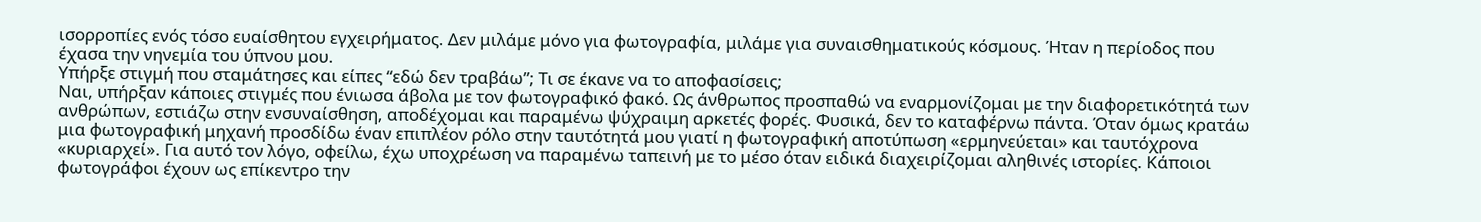ισορροπίες ενός τόσο ευαίσθητου εγχειρήματος. Δεν μιλάμε μόνο για φωτογραφία, μιλάμε για συναισθηματικούς κόσμους. Ήταν η περίοδος που έχασα την νηνεμία του ύπνου μου.
Υπήρξε στιγμή που σταμάτησες και είπες “εδώ δεν τραβάω”; Τι σε έκανε να το αποφασίσεις;
Ναι, υπήρξαν κάποιες στιγμές που ένιωσα άβολα με τον φωτογραφικό φακό. Ως άνθρωπος προσπαθώ να εναρμονίζομαι με την διαφορετικότητά των ανθρώπων, εστιάζω στην ενσυναίσθηση, αποδέχομαι και παραμένω ψύχραιμη αρκετές φορές. Φυσικά, δεν το καταφέρνω πάντα. Όταν όμως κρατάω μια φωτογραφική μηχανή προσδίδω έναν επιπλέον ρόλο στην ταυτότητά μου γιατί η φωτογραφική αποτύπωση «ερμηνεύεται» και ταυτόχρονα «κυριαρχεί». Για αυτό τον λόγο, οφείλω, έχω υποχρέωση να παραμένω ταπεινή με το μέσο όταν ειδικά διαχειρίζομαι αληθινές ιστορίες. Κάποιοι φωτογράφοι έχουν ως επίκεντρο την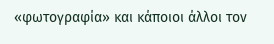«φωτογραφία» και κάποιοι άλλοι τον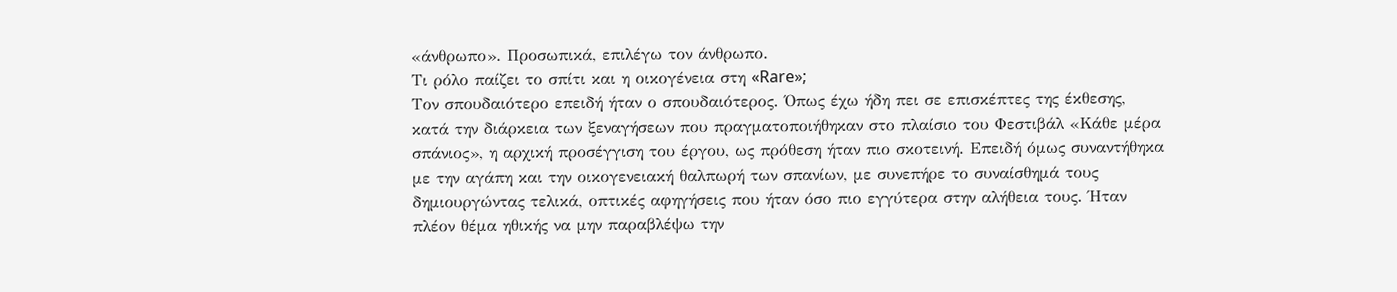«άνθρωπο». Προσωπικά, επιλέγω τον άνθρωπο.
Τι ρόλο παίζει το σπίτι και η οικογένεια στη «Rare»;
Τον σπουδαιότερο επειδή ήταν ο σπουδαιότερος. Όπως έχω ήδη πει σε επισκέπτες της έκθεσης, κατά την διάρκεια των ξεναγήσεων που πραγματοποιήθηκαν στο πλαίσιο του Φεστιβάλ «Κάθε μέρα σπάνιος», η αρχική προσέγγιση του έργου, ως πρόθεση ήταν πιο σκοτεινή. Επειδή όμως συναντήθηκα με την αγάπη και την οικογενειακή θαλπωρή των σπανίων, με συνεπήρε το συναίσθημά τους δημιουργώντας τελικά, οπτικές αφηγήσεις που ήταν όσο πιο εγγύτερα στην αλήθεια τους. Ήταν πλέον θέμα ηθικής να μην παραβλέψω την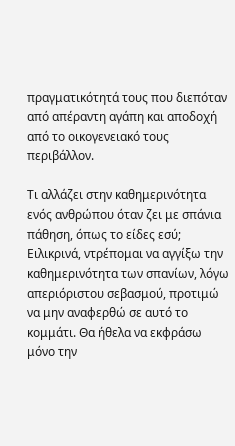πραγματικότητά τους που διεπόταν από απέραντη αγάπη και αποδοχή από το οικογενειακό τους περιβάλλον.

Τι αλλάζει στην καθημερινότητα ενός ανθρώπου όταν ζει με σπάνια πάθηση, όπως το είδες εσύ;
Ειλικρινά, ντρέπομαι να αγγίξω την καθημερινότητα των σπανίων, λόγω απεριόριστου σεβασμού, προτιμώ να μην αναφερθώ σε αυτό το κομμάτι. Θα ήθελα να εκφράσω μόνο την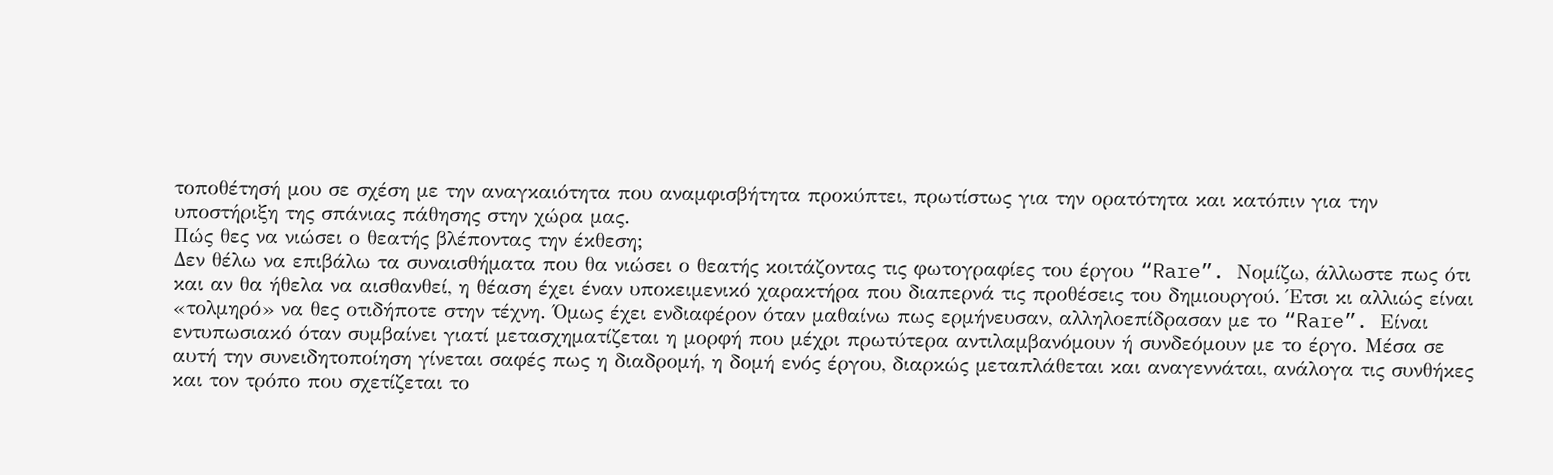τοποθέτησή μου σε σχέση με την αναγκαιότητα που αναμφισβήτητα προκύπτει, πρωτίστως για την ορατότητα και κατόπιν για την υποστήριξη της σπάνιας πάθησης στην χώρα μας.
Πώς θες να νιώσει ο θεατής βλέποντας την έκθεση;
Δεν θέλω να επιβάλω τα συναισθήματα που θα νιώσει ο θεατής κοιτάζοντας τις φωτογραφίες του έργου “Rare”. Νομίζω, άλλωστε πως ότι και αν θα ήθελα να αισθανθεί, η θέαση έχει έναν υποκειμενικό χαρακτήρα που διαπερνά τις προθέσεις του δημιουργού. Έτσι κι αλλιώς είναι «τολμηρό» να θες οτιδήποτε στην τέχνη. Όμως έχει ενδιαφέρον όταν μαθαίνω πως ερμήνευσαν, αλληλοεπίδρασαν με το “Rare”. Είναι εντυπωσιακό όταν συμβαίνει γιατί μετασχηματίζεται η μορφή που μέχρι πρωτύτερα αντιλαμβανόμουν ή συνδεόμουν με το έργο. Μέσα σε αυτή την συνειδητοποίηση γίνεται σαφές πως η διαδρομή, η δομή ενός έργου, διαρκώς μεταπλάθεται και αναγεννάται, ανάλογα τις συνθήκες και τον τρόπο που σχετίζεται το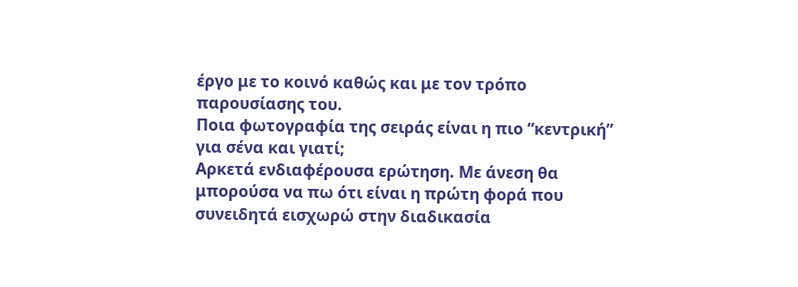έργο με το κοινό καθώς και με τον τρόπο παρουσίασης του.
Ποια φωτογραφία της σειράς είναι η πιο “κεντρική” για σένα και γιατί;
Αρκετά ενδιαφέρουσα ερώτηση. Με άνεση θα μπορούσα να πω ότι είναι η πρώτη φορά που συνειδητά εισχωρώ στην διαδικασία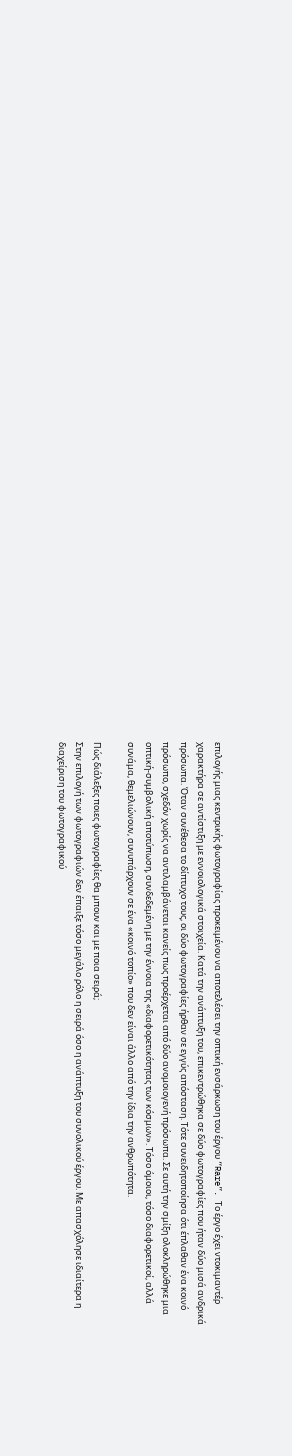επιλογής μιας κεντρικής φωτογραφίας προκειμένου να αποτελέσει την οπτική ενσάρκωση του έργου “Rare”. Το έργο έχει ντοκιμαντέρ χαρακτήρα σε αντίστιξη με εννοιολογικά στοιχεία. Κατά την ανάπτυξη του, επικεντρώθηκα σε δύο φωτογραφίες που ήταν δύο μισά ανδρικά πρόσωπα. Όταν συνέθεσα το δίπτυχο τους, οι δύο φωτογραφίες ήρθαν σε εγγύς απόσταση. Τότε συνειδητοποίησα ότι έπλαθαν ένα κοινό πρόσωπο, σχεδόν χωρίς να αντιλαμβάνεται κανείς πως προέρχεται από δύο ανομοιογενή πρόσωπα. Σε αυτή την σμίξη ολοκληρώθηκε μια οπτική-συμβολική αποτύπωση, συνδεδεμένη με την έννοια της «διαφορετικότητας των κόσμων». Τόσο όμοιοι, τόσο διαφορετικοί, αλλά συνάμα, θεμελιώνουν, συνυπάρχουν σε ένα «κοινό τοπίο» που δεν είναι άλλο από την ίδια την ανθρωπότητα.

Πώς διάλεξες ποιες φωτογραφίες θα μπουν και με ποια σειρά;
Στην επιλογή των φωτογραφιών δεν έπαιξε τόσο μεγάλο ρόλο η σειρά όσο η ανάπτυξη του συνολικού έργου. Με απασχόλησε ιδιαίτερα η διαχείριση του φωτογραφικού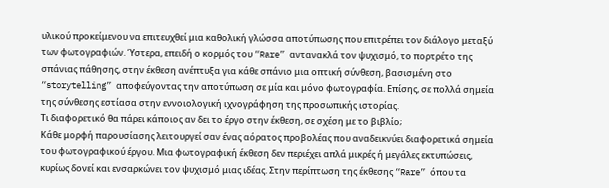υλικού προκείμενου να επιτευχθεί μια καθολική γλώσσα αποτύπωσης που επιτρέπει τον διάλογο μεταξύ των φωτογραφιών. Ύστερα, επειδή ο κορμός του “Rare” αντανακλά τον ψυχισμό, το πορτρέτο της σπάνιας πάθησης, στην έκθεση ανέπτυξα για κάθε σπάνιο μια οπτική σύνθεση, βασισμένη στο “storytelling” αποφεύγοντας την αποτύπωση σε μία και μόνο φωτογραφία. Επίσης, σε πολλά σημεία της σύνθεσης εστίασα στην εννοιολογική ιχνογράφηση της προσωπικής ιστορίας.
Τι διαφορετικό θα πάρει κάποιος αν δει το έργο στην έκθεση, σε σχέση με το βιβλίο;
Κάθε μορφή παρουσίασης λειτουργεί σαν ένας αόρατος προβολέας που αναδεικνύει διαφορετικά σημεία του φωτογραφικού έργου. Μια φωτογραφική έκθεση δεν περιέχει απλά μικρές ή μεγάλες εκτυπώσεις, κυρίως δονεί και ενσαρκώνει τον ψυχισμό μιας ιδέας. Στην περίπτωση της έκθεσης “Rare” όπου τα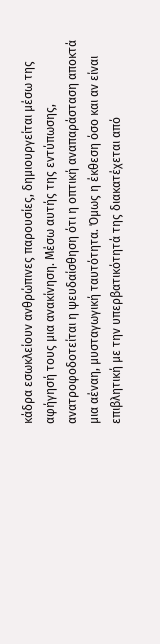κάδρα εσωκλείουν ανθρώπινες παρουσίες, δημιουργείται μέσω της αφήγησή τους μια ανακίνηση. Μέσω αυτής της εντύπωσης, ανατροφοδοτείται η ψευδαίσθηση ότι η οπτική αναπαράσταση αποκτά μια αέναη, μυσταγωγική ταυτότητα. Όμως η έκθεση όσο και αν είναι επιβλητική με την υπερβατικότητά της διακατέχεται από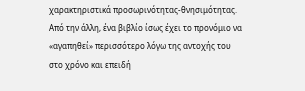χαρακτηριστικά προσωρινότητας-θνησιμότητας. Από την άλλη, ένα βιβλίο ίσως έχει το προνόμιο να «αγαπηθεί» περισσότερο λόγω της αντοχής του στο χρόνο και επειδή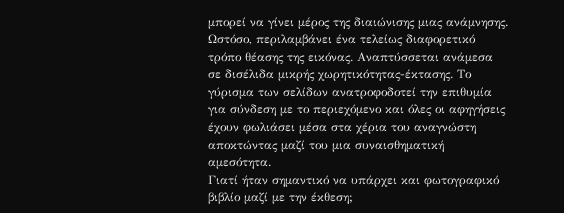μπορεί να γίνει μέρος της διαιώνισης μιας ανάμνησης. Ωστόσο, περιλαμβάνει ένα τελείως διαφορετικό τρόπο θέασης της εικόνας. Αναπτύσσεται ανάμεσα σε δισέλιδα μικρής χωρητικότητας-έκτασης. Το γύρισμα των σελίδων ανατροφοδοτεί την επιθυμία για σύνδεση με το περιεχόμενο και όλες οι αφηγήσεις έχουν φωλιάσει μέσα στα χέρια του αναγνώστη αποκτώντας μαζί του μια συναισθηματική αμεσότητα.
Γιατί ήταν σημαντικό να υπάρχει και φωτογραφικό βιβλίο μαζί με την έκθεση;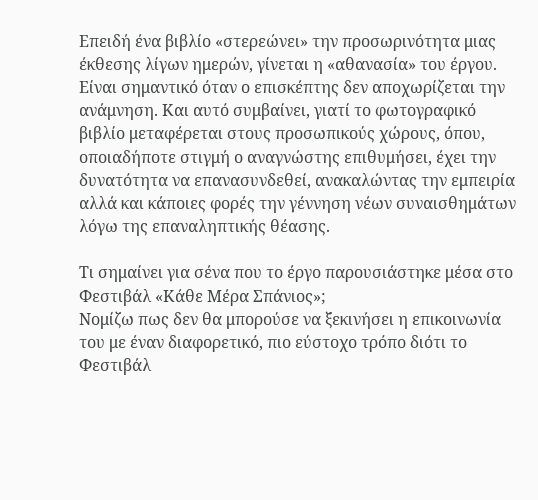Επειδή ένα βιβλίο «στερεώνει» την προσωρινότητα μιας έκθεσης λίγων ημερών, γίνεται η «αθανασία» του έργου. Είναι σημαντικό όταν ο επισκέπτης δεν αποχωρίζεται την ανάμνηση. Και αυτό συμβαίνει, γιατί το φωτογραφικό βιβλίο μεταφέρεται στους προσωπικούς χώρους, όπου, οποιαδήποτε στιγμή ο αναγνώστης επιθυμήσει, έχει την δυνατότητα να επανασυνδεθεί, ανακαλώντας την εμπειρία αλλά και κάποιες φορές την γέννηση νέων συναισθημάτων λόγω της επαναληπτικής θέασης.

Τι σημαίνει για σένα που το έργο παρουσιάστηκε μέσα στο Φεστιβάλ «Κάθε Μέρα Σπάνιος»;
Νομίζω πως δεν θα μπορούσε να ξεκινήσει η επικοινωνία του με έναν διαφορετικό, πιο εύστοχο τρόπο διότι το Φεστιβάλ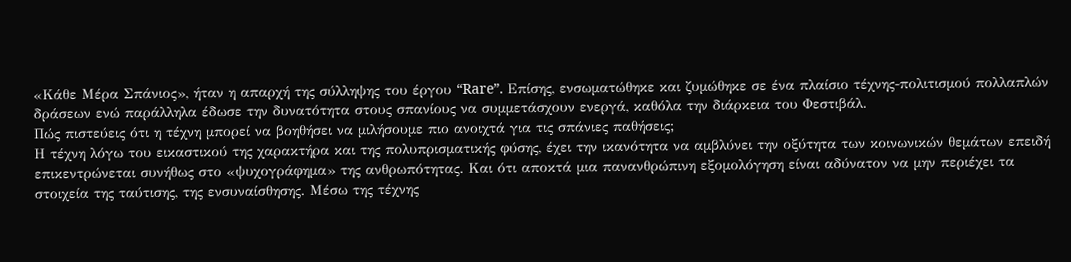«Κάθε Μέρα Σπάνιος», ήταν η απαρχή της σύλληψης του έργου “Rare”. Επίσης, ενσωματώθηκε και ζυμώθηκε σε ένα πλαίσιο τέχνης-πολιτισμού πολλαπλών δράσεων ενώ παράλληλα έδωσε την δυνατότητα στους σπανίους να συμμετάσχουν ενεργά, καθόλα την διάρκεια του Φεστιβάλ.
Πώς πιστεύεις ότι η τέχνη μπορεί να βοηθήσει να μιλήσουμε πιο ανοιχτά για τις σπάνιες παθήσεις;
Η τέχνη λόγω του εικαστικού της χαρακτήρα και της πολυπρισματικής φύσης, έχει την ικανότητα να αμβλύνει την οξύτητα των κοινωνικών θεμάτων επειδή επικεντρώνεται συνήθως στο «ψυχογράφημα» της ανθρωπότητας. Και ότι αποκτά μια πανανθρώπινη εξομολόγηση είναι αδύνατον να μην περιέχει τα στοιχεία της ταύτισης, της ενσυναίσθησης. Μέσω της τέχνης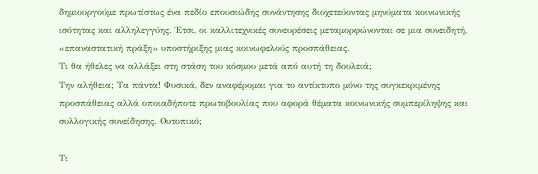δημιουργούμε πρωτίστως ένα πεδίο επουσιώδης συνάντησης διοχετεύοντας μηνύματα κοινωνικής ισότητας και αλληλεγγύης. Έτσι, οι καλλιτεχνικές συνευρέσεις μεταμορφώνονται σε μια συνειδητή, «επαναστατική πράξη» υποστήριξης μιας κοινωφελούς προσπάθειας.
Τι θα ήθελες να αλλάξει στη στάση του κόσμου μετά από αυτή τη δουλειά;
Την αλήθεια; Τα πάντα! Φυσικά, δεν αναφέρομαι για το αντίκτυπο μόνο της συγκεκριμένης προσπάθειας αλλά οποιαδήποτε πρωτοβουλίας που αφορά θέματα κοινωνικής συμπερίληψης και συλλογικής συνείδησης. Ουτοπικό;

Τι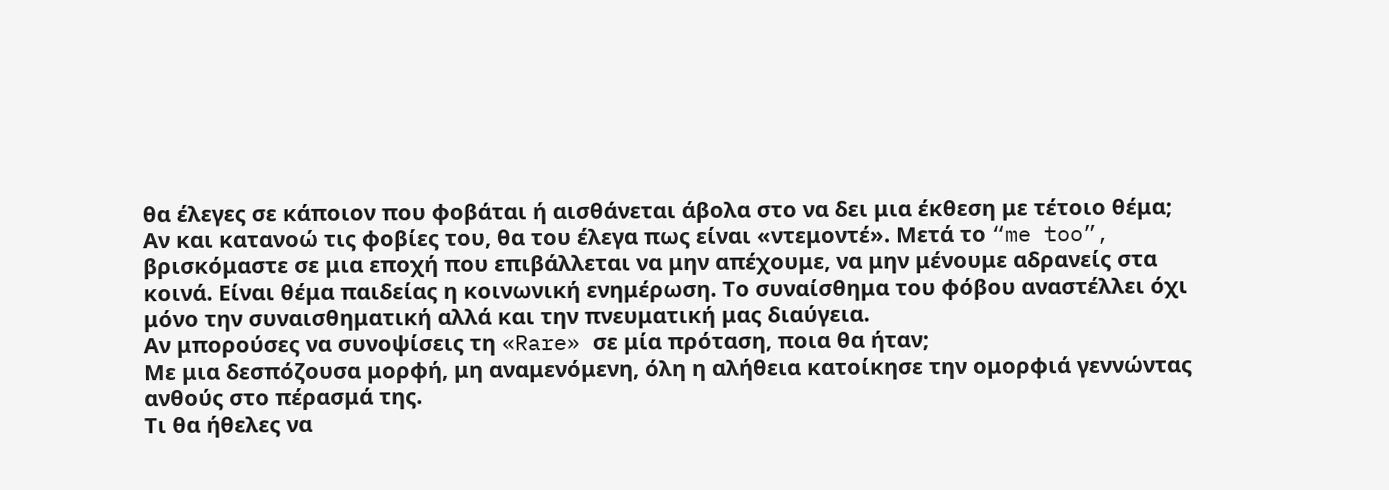θα έλεγες σε κάποιον που φοβάται ή αισθάνεται άβολα στο να δει μια έκθεση με τέτοιο θέμα;
Αν και κατανοώ τις φοβίες του, θα του έλεγα πως είναι «ντεμοντέ». Μετά το “me too”, βρισκόμαστε σε μια εποχή που επιβάλλεται να μην απέχουμε, να μην μένουμε αδρανείς στα κοινά. Είναι θέμα παιδείας η κοινωνική ενημέρωση. Το συναίσθημα του φόβου αναστέλλει όχι μόνο την συναισθηματική αλλά και την πνευματική μας διαύγεια.
Αν μπορούσες να συνοψίσεις τη «Rare» σε μία πρόταση, ποια θα ήταν;
Με μια δεσπόζουσα μορφή, μη αναμενόμενη, όλη η αλήθεια κατοίκησε την ομορφιά γεννώντας ανθούς στο πέρασμά της.
Τι θα ήθελες να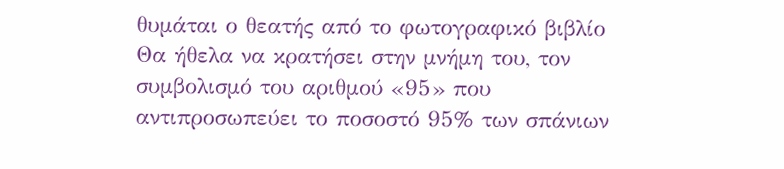θυμάται ο θεατής από το φωτογραφικό βιβλίο
Θα ήθελα να κρατήσει στην μνήμη του, τον συμβολισμό του αριθμού «95» που αντιπροσωπεύει το ποσοστό 95% των σπάνιων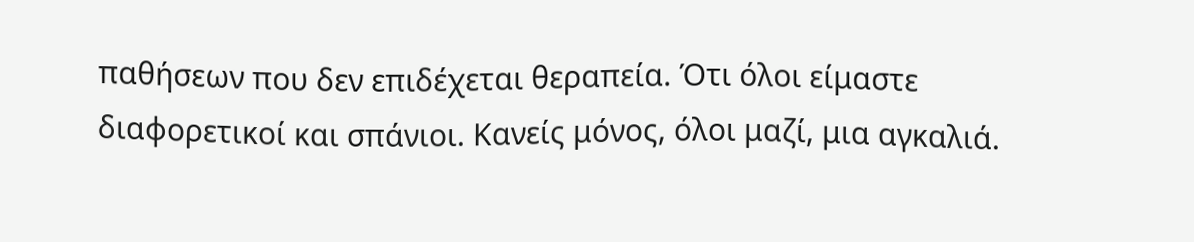παθήσεων που δεν επιδέχεται θεραπεία. Ότι όλοι είμαστε διαφορετικοί και σπάνιοι. Κανείς μόνος, όλοι μαζί, μια αγκαλιά.